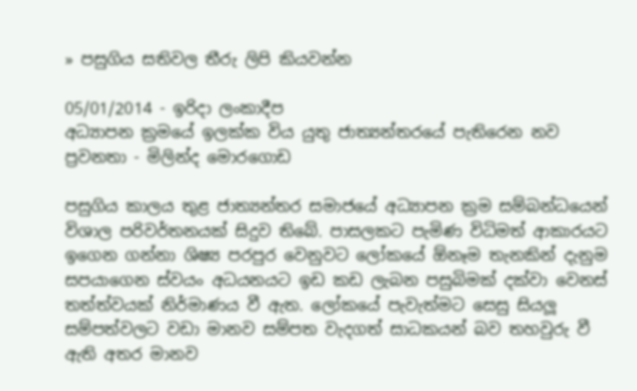» පසුගිය සතිවල තීරු ලිපි කියවන්න

05/01/2014 - ඉරිදා ලංකාදීප
අධ්‍යාපන ක්‍රමයේ ඉලක්ක විය යුතු ජාත්‍යන්තරයේ පැතිරෙන නව ප්‍රවනතා - මිලින්ද මොරගොඩ

පසුගිය කාලය තුළ ජාත්‍යන්තර සමාජයේ අධ්‍යාපන ක්‍රම සම්බන්ධයෙන් විශාල පරිවර්තනයක් සිදුව තිබේ. පාසලකට පැමිණ විධිමත් ආකාරයට ඉගෙන ගන්නා ශිෂ්‍ය පරපුර වෙනුවට ලෝකයේ ඕනෑම තැනකින් දැනුම සපයාගෙන ස්වයං අධයනයට ඉඩ කඩ ලැබන පසුබිමක් දක්වා වෙනස් තත්ත්වයක් නිර්මාණය වී ඇත. ලෝකයේ පැවැත්මට සෙසු සියලූ සම්පත්වලට වඩා මානව සම්පත වැදගත් සාධකයන් බව තහවුරු වී ඇති අතර මානව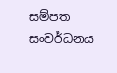සම්පත සංවර්ධනය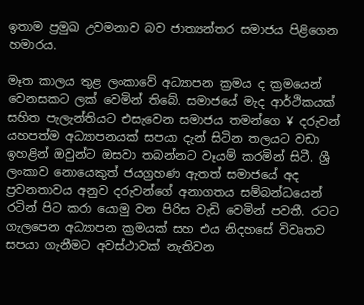ඉතාම ප්‍රමුඛ උවමනාව බව ජාත්‍යන්තර සමාජය පිළිගෙන හමාරය.

මෑත කාලය තුළ ලංකාවේ අධ්‍යාපන ක්‍රමය ද ක්‍රමයෙන් වෙනසකට ලක් වෙමින් තිබේ. සමාජයේ මැද ආර්ථිකයක් සහිත පැලැන්තියට එසැවෙන සමාජය තමන්ගෙ ¥ දරුවන් යහපත්ම අධ්‍යාපනයක් සපයා දැන් සිටින තලයට වඩා ඉහළින් ඔවුන්ට ඔසවා තබන්නට වෑයම් කරමින් සිටී. ශ්‍රී ලංකාව නොයෙකුත් ජයග්‍රහණ ඇතත් සමාජයේ අද ප්‍රවනතාවය අනුව දරුවන්ගේ අනාගතය සම්බන්ධයෙන් රටින් පිට කරා යොමු වන පිරිස වැඩි වෙමින් පවතී. රටට ගැලපෙන අධ්‍යාපන ක්‍රමයක් සහ එය නිදහසේ විවෘතව සපයා ගැනීමට අවස්ථාවක් නැතිවන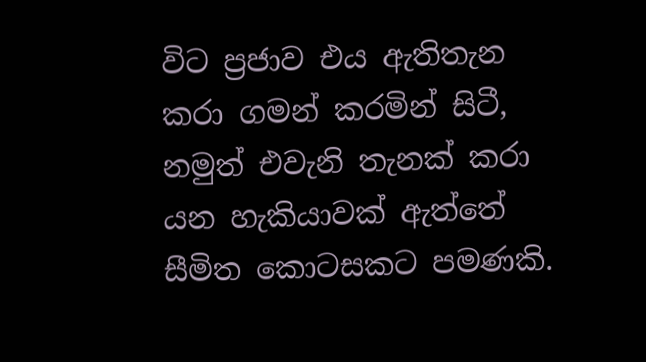විට ප්‍රජාව එය ඇතිතැන කරා ගමන් කරමින් සිටී, නමුත් එවැනි තැනක් කරා යන හැකියාවක් ඇත්තේ සීමිත කොටසකට පමණකි.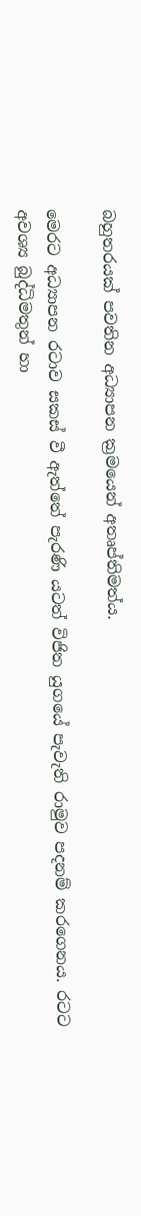බහුතරයක් පවතින අධ්‍යාපන ක්‍රමයෙන් අතෘප්තිමත්ය.

මෙරට අධ්‍යාපන රටාව සකස් වී ඇත්තේ පැරණි යටත් විජිත යුගයේ පැවැති රාමුව පදනම් කරගෙනය. රටට අවශ්‍ය බුද්ධිමතුන් හා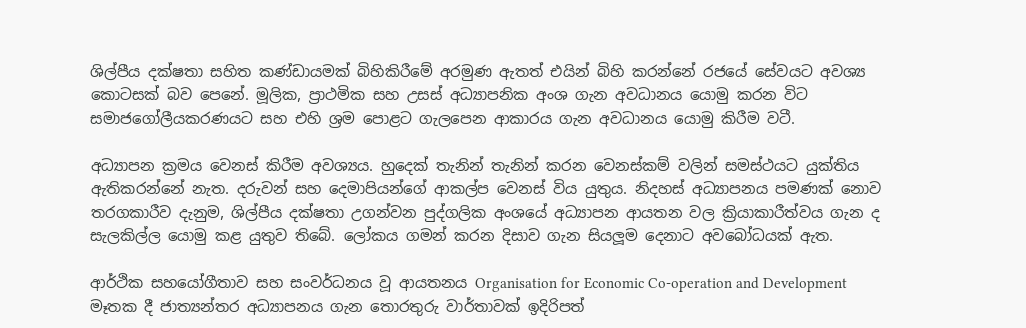ශිල්පීය දක්ෂතා සහිත කණ්ඩායමක් බිහිකිරීමේ අරමුණ ඇතත් එයින් බිහි කරන්නේ රජයේ සේවයට අවශ්‍ය කොටසක් බව පෙනේ. මූලික, ප්‍රාථමික සහ උසස් අධ්‍යාපනික අංශ ගැන අවධානය යොමු කරන විට සමාජගෝලීයකරණයට සහ එහි ශ්‍රම පොළට ගැලපෙන ආකාරය ගැන අවධානය යොමු කිරීම වටී.

අධ්‍යාපන ක්‍රමය වෙනස් කිරීම අවශ්‍යය. හුදෙක් තැනින් තැනින් කරන වෙනස්කම් වලින් සමස්ථයට යුක්තිය ඇතිකරන්නේ නැත. දරුවන් සහ දෙමාපියන්ගේ ආකල්ප වෙනස් විය යුතුය. නිදහස් අධ්‍යාපනය පමණක් නොව තරගකාරීව දැනුම, ශිල්පීය දක්ෂතා උගන්වන පුද්ගලික අංශයේ අධ්‍යාපන ආයතන වල ක්‍රියාකාරීත්වය ගැන ද සැලකිල්ල යොමු කළ යුතුව තිබේ. ලෝකය ගමන් කරන දිසාව ගැන සියලූම දෙනාට අවබෝධයක් ඇත.

ආර්ථික සහයෝගීතාව සහ සංවර්ධනය වූ ආයතනය Organisation for Economic Co-operation and Development මෑතක දී ජාත්‍යන්තර අධ්‍යාපනය ගැන තොරතුරු වාර්තාවක් ඉදිරිපත්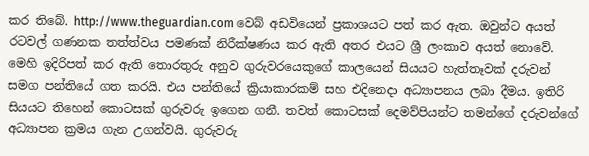කර තිබේ. http://www.theguardian.com වෙබ් අඩවියෙන් ප්‍රකාශයට පත් කර ඇත. ඔවුන්ට අයත් රටවල් ගණනක තත්ත්වය පමණක් නිරීක්ෂණය කර ඇති අතර එයට ශ්‍රී ලංකාව අයත් නොවේ. මෙහි ඉදිරිපත් කර ඇති තොරතුරු අනුව ගුරුවරයෙකුගේ කාලයෙන් සියයට හැත්තෑවක් දරුවන් සමග පන්තියේ ගත කරයි. එය පන්තියේ ක්‍රියාකාරකම් සහ එදිනෙදා අධ්‍යාපනය ලබා දීමය. ඉතිරි සියයට තිහෙන් කොටසක් ගුරුවරු ඉගෙන ගනී. තවත් කොටසක් දෙමව්පියන්ට තමන්ගේ දරුවන්ගේ අධ්‍යාපන ක්‍රමය ගැන උගන්වයි. ගුරුවරු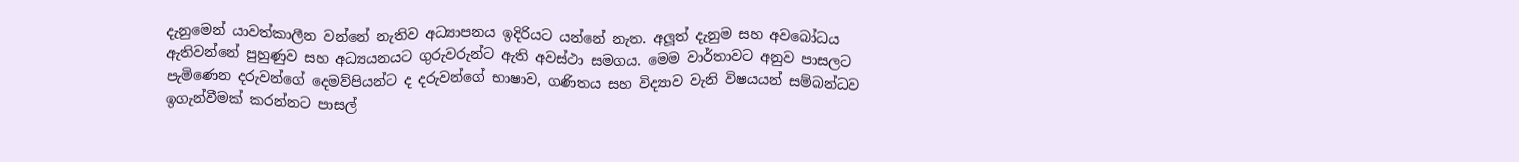දැනුමෙන් යාවත්කාලීන වන්නේ නැතිව අධ්‍යාපනය ඉදිරියට යන්නේ නැත. අලූත් දැනුම සහ අවබෝධය ඇතිවන්නේ පුහුණුව සහ අධ්‍යයනයට ගුරුවරුන්ට ඇති අවස්ථා සමගය. මෙම වාර්තාවට අනුව පාසලට පැමිණෙන දරුවන්ගේ දෙමව්පියන්ට ද දරුවන්ගේ භාෂාව, ගණිතය සහ විද්‍යාව වැනි විෂයයන් සම්බන්ධව ඉගැන්වීමක් කරන්නට පාසල්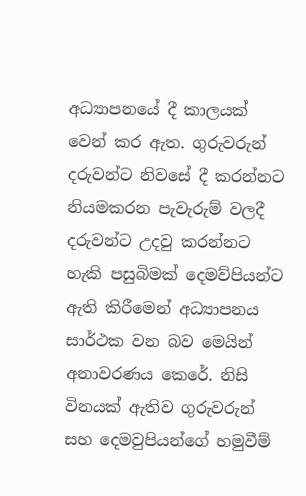අධ්‍යාපනයේ දී කාලයක් වෙන් කර ඇත. ගුරුවරුන් දරුවන්ට නිවසේ දී කරන්නට නියමකරන පැවැරුම් වලදී දරුවන්ට උදවු කරන්නට හැකි පසුබිමක් දෙමව්පියන්ට ඇති කිරීමෙන් අධ්‍යාපනය සාර්ථක වන බව මෙයින් අනාවරණය කෙරේ. නිසි විනයක් ඇතිව ගුරුවරුන් සහ දෙමවුපියන්ගේ හමුවීම්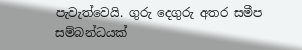පැවැත්වෙයි. ගුරු දෙගුරු අතර සමීප සම්බන්ධයක්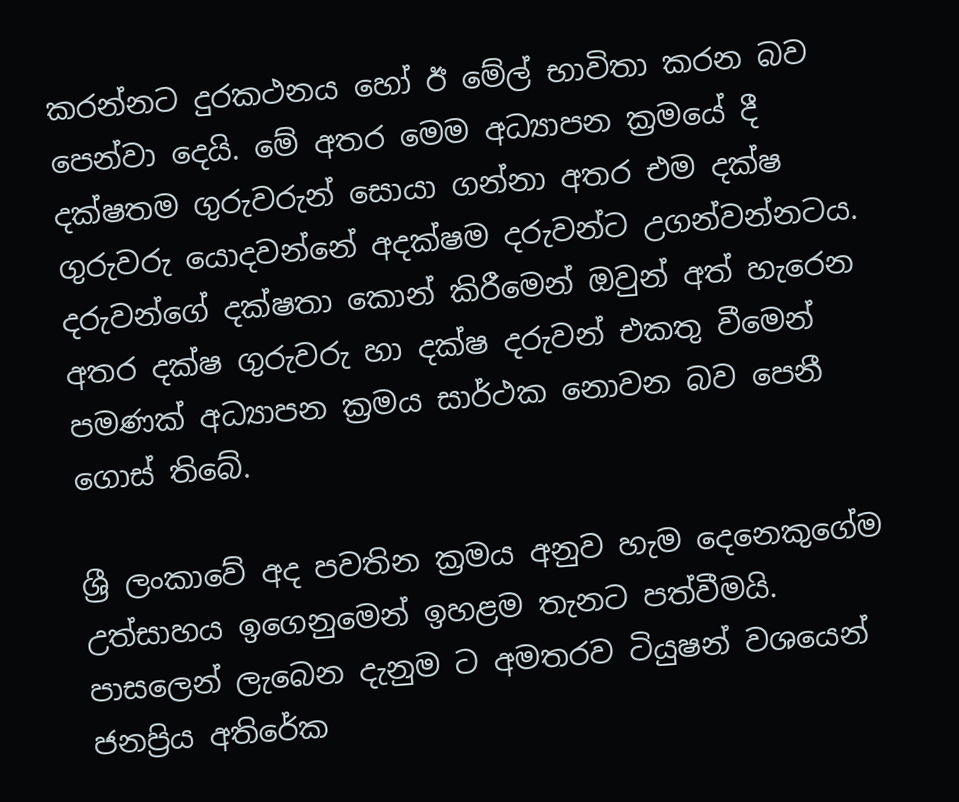කරන්නට දුරකථනය හෝ ඊ මේල් භාවිතා කරන බව පෙන්වා දෙයි. මේ අතර මෙම අධ්‍යාපන ක්‍රමයේ දී දක්ෂතම ගුරුවරුන් සොයා ගන්නා අතර එම දක්ෂ ගුරුවරු යොදවන්නේ අදක්ෂම දරුවන්ට උගන්වන්නටය. දරුවන්ගේ දක්ෂතා කොන් කිරීමෙන් ඔවුන් අත් හැරෙන අතර දක්ෂ ගුරුවරු හා දක්ෂ දරුවන් එකතු වීමෙන් පමණක් අධ්‍යාපන ක්‍රමය සාර්ථක නොවන බව පෙනී ගොස් තිබේ.

ශ්‍රී ලංකාවේ අද පවතින ක්‍රමය අනුව හැම දෙනෙකුගේම උත්සාහය ඉගෙනුමෙන් ඉහළම තැනට පත්වීමයි. පාසලෙන් ලැබෙන දැනුම ට අමතරව ටියුෂන් වශයෙන් ජනප්‍රිය අතිරේක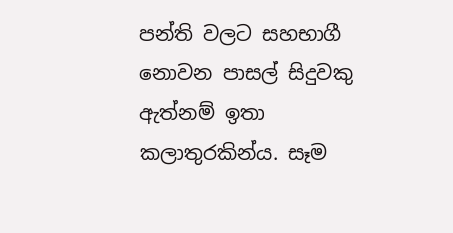පන්ති වලට සහභාගී නොවන පාසල් සිදුවකු ඇත්නම් ඉතා කලාතුරකින්ය. සෑම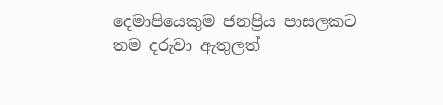දෙමාපියෙකුම ජනප්‍රිය පාසලකට තම දරුවා ඇතුලත්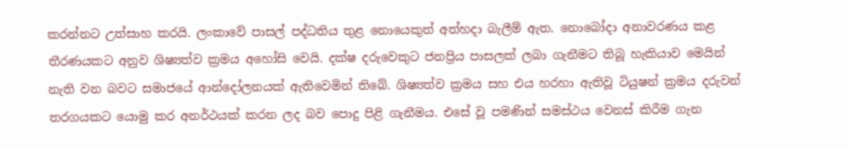කරන්නට උත්සාහ කරයි. ලංකාවේ පාසල් පද්ධතිය තුළ නොයෙකුත් අත්හදා බැලීම් ඇත. නොබෝදා අනාවරණය කළ තීරණයකට අනුව ශිෂ්‍යත්ව ක්‍රමය අහෝසි වෙයි. දක්ෂ දරුවෙකුට ජනප්‍රිය පාසලක් ලබා ගැනීමට තිබූ හැකියාව මෙයින් නැති වන බවට සමාජයේ ආන්දෝලනයක් ඇතිවෙමින් තිබේ. ශිෂ්‍යත්ව ක්‍රමය සහ එය හරහා ඇතිවූ ටියුෂන් ක්‍රමය දරුවන් තරගයකට යොමු කර අනර්ථයක් කරන ලද බව පොදු පිළි ගැනීමය. එසේ වූ පමණින් සමස්ථය වෙනස් කිරීම ගැන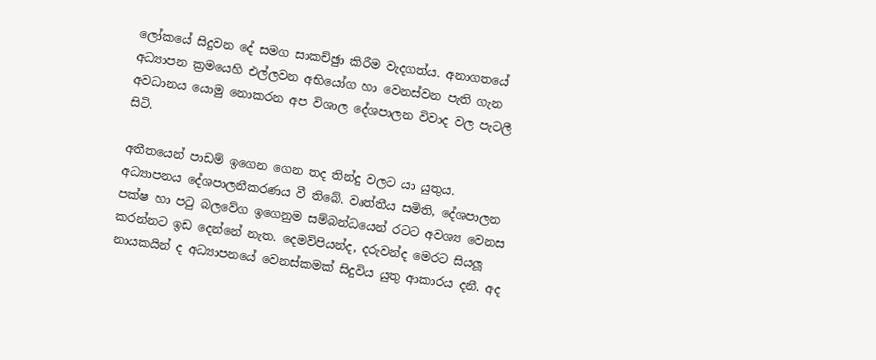ලෝකයේ සිදුවන දේ සමග සාකච්ඡුා කිරීම වැදගත්ය. අනාගතයේ අධ්‍යාපන ක්‍රමයෙහි එල්ලවන අභියෝග හා වෙනස්වන පැති ගැන අවධානය යොමු නොකරන අප විශාල දේශපාලන විවාද වල පැටලී සිටි.

අතීතයෙන් පාඩම් ඉගෙන ගෙන තද තින්දු වලට යා යුතුය. අධ්‍යාපනය දේශපාලනීකරණය වී තිබේ. වෘත්තීය සමිති, දේශපාලන පක්ෂ හා පටු බලවේග ඉගෙනුම සම්බන්ධයෙන් රටට අවශ්‍ය වෙනස කරන්නට ඉඩ දෙන්නේ නැත. දෙමව්පියන්ද, දරුවන්ද මෙරට සියලූ නායකයින් ද අධ්‍යාපනයේ වෙනස්කමක් සිදුවිය යුතු ආකාරය දනී. අද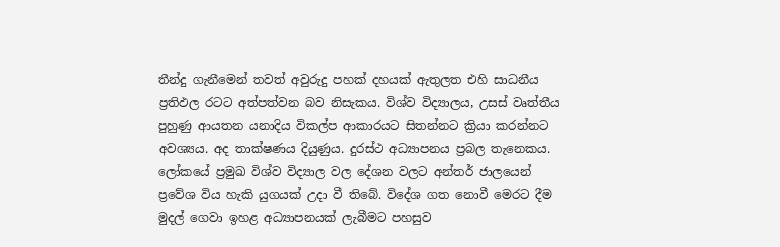තීන්දු ගැනීමෙන් තවත් අවුරුදු පහක් දහයක් ඇතුලත එහි සාධනීය ප්‍රතිඵල රටට අත්පත්වන බව නිසැකය. විශ්ව විද්‍යාලය, උසස් වෘත්තීය පුහුණු ආයතන යනාදිය විකල්ප ආකාරයට සිතන්නට ක්‍රියා කරන්නට අවශ්‍යය. අද තාක්ෂණය දියුණුය. දුරස්ථ අධ්‍යාපනය ප්‍රබල තැනෙකය. ලෝකයේ ප්‍රමුඛ විශ්ව විද්‍යාල වල දේශන වලට අන්තර් ජාලයෙන් ප්‍රවේශ විය හැකි යුගයක් උදා වී තිබේ. විදේශ ගත නොවී මෙරට දීම මුදල් ගෙවා ඉහළ අධ්‍යාපනයක් ලැබීමට පහසුව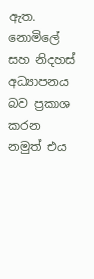ඇත. නොමිලේ සහ නිදහස් අධ්‍යාපනය බව ප්‍රකාශ කරන නමුත් එය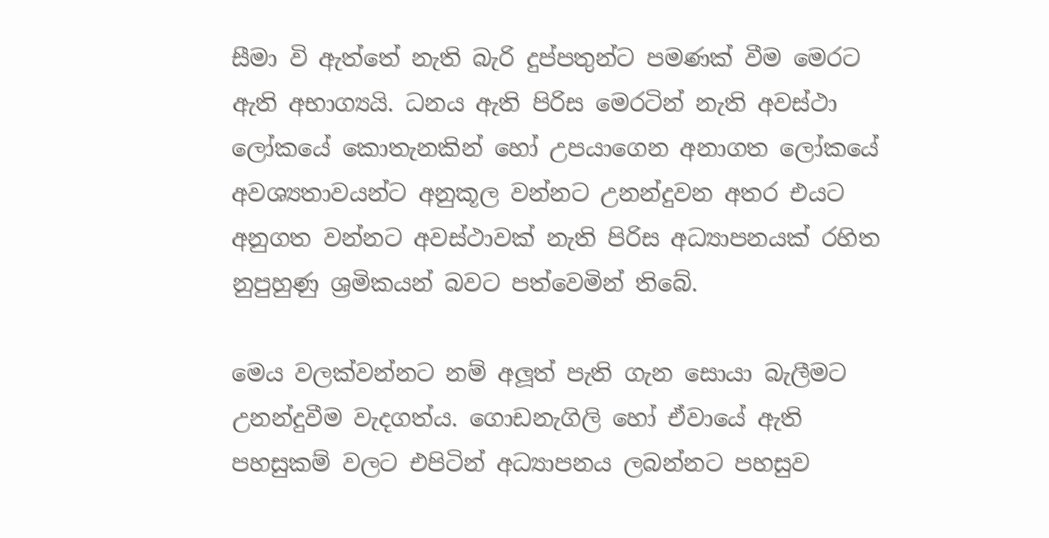සීමා වි ඇත්තේ නැති බැරි දුප්පතුන්ට පමණක් වීම මෙරට ඇති අභාග්‍යයි. ධනය ඇති පිරිස මෙරටින් නැති අවස්ථා ලෝකයේ කොතැනකින් හෝ උපයාගෙන අනාගත ලෝකයේ අවශ්‍යතාවයන්ට අනුකූල වන්නට උනන්දුවන අතර එයට අනුගත වන්නට අවස්ථාවක් නැති පිරිස අධ්‍යාපනයක් රහිත නුපුහුණු ශ්‍රමිකයන් බවට පත්වෙමින් තිබේ.

මෙය වලක්වන්නට නම් අලූත් පැති ගැන සොයා බැලීමට උනන්දුවීම වැදගත්ය. ගොඩනැගිලි හෝ ඒවායේ ඇති පහසුකම් වලට එපිටින් අධ්‍යාපනය ලබන්නට පහසුව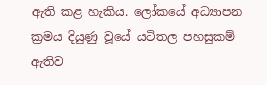ඇති කළ හැකිය. ලෝකයේ අධ්‍යාපන ක්‍රමය දියුණු වූයේ යටිතල පහසුකම් ඇතිව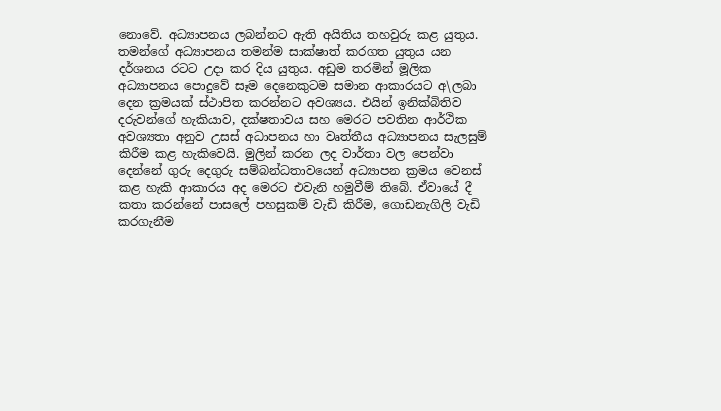නොවේ. අධ්‍යාපනය ලබන්නට ඇති අයිතිය තහවුරු කළ යුතුය. තමන්ගේ අධ්‍යාපනය තමන්ම සාක්ෂාත් කරගත යුතුය යන දර්ශනය රටට උදා කර දිය යුතුය. අඩුම තරමින් මූලික අධ්‍යාපනය පොදුවේ සෑම දෙනෙකුටම සමාන ආකාරයට අ\ලබා දෙන ක්‍රමයක් ස්ථාපිත කරන්නට අවශ්‍යය. එයින් ඉනික්බිතිව දරුවන්ගේ හැකියාව, දක්ෂතාවය සහ මෙරට පවතින ආර්ථික අවශ්‍යතා අනුව උසස් අධාපනය හා වෘත්තීය අධ්‍යාපනය සැලසුම් කිරීම කළ හැකිවෙයි. මුලින් කරන ලද වාර්තා වල පෙන්වා දෙන්නේ ගුරු දෙගුරු සම්බන්ධතාවයෙන් අධ්‍යාපන ක්‍රමය වෙනස් කළ හැකි ආකාරය අද මෙරට එවැනි හමුවීම් තිබේ. ඒවායේ දී කතා කරන්නේ පාසලේ පහසුකම් වැඩි කිරීම, ගොඩනැගිලි වැඩි කරගැනීම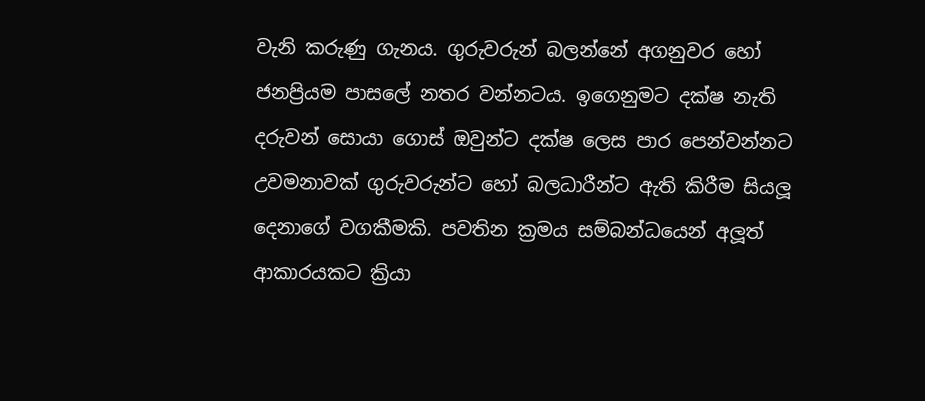වැනි කරුණු ගැනය. ගුරුවරුන් බලන්නේ අගනුවර හෝ ජනප්‍රියම පාසලේ නතර වන්නටය. ඉගෙනුමට දක්ෂ නැති දරුවන් සොයා ගොස් ඔවුන්ට දක්ෂ ලෙස පාර පෙන්වන්නට උවමනාවක් ගුරුවරුන්ට හෝ බලධාරීන්ට ඇති කිරීම සියලූ දෙනාගේ වගකීමකි. පවතින ක්‍රමය සම්බන්ධයෙන් අලූත් ආකාරයකට ක්‍රියා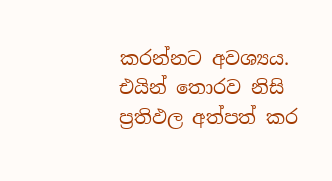කරන්නට අවශ්‍යය. එයින් තොරව නිසි ප්‍රතිඵල අත්පත් කර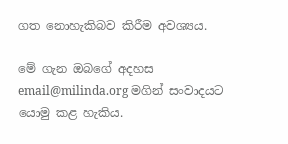ගත නොහැකිබව කිරීම අවශ්‍යය.

මේ ගැන ඔබගේ අදහස email@milinda.org මගින් සංවාදයට යොමු කළ හැකිය.